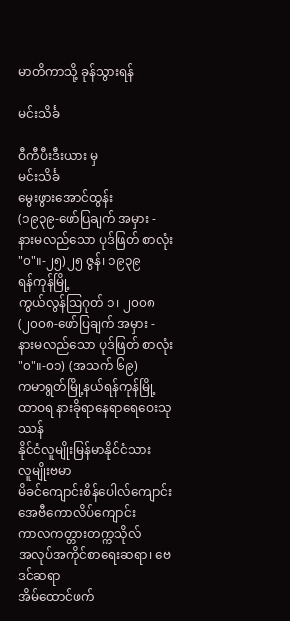မာတိကာသို့ ခုန်သွားရန်

မင်းသိင်္ခ

ဝီကီပီးဒီးယား မှ
မင်းသိင်္ခ
မွေးဖွားအောင်ထွန်း
(၁၉၃၉-ဖော်ပြချက် အမှား - နားမလည်သော ပုဒ်ဖြတ် စာလုံး "၀"။-၂၅)၂၅ ဇွန်၊ ၁၉၃၉
ရန်ကုန်မြို့
ကွယ်လွန်ဩဂုတ် ၁၊ ၂၀၀၈(၂၀၀၈-ဖော်ပြချက် အမှား - နားမလည်သော ပုဒ်ဖြတ် စာလုံး "၀"။-၀၁) (အသက် ၆၉)
ကမာရွတ်မြို့နယ်ရန်ကုန်မြို့
ထာဝရ နားခိုရာနေရာရေဝေးသုဿန်
နိုင်ငံလူမျိုးမြန်မာနိုင်ငံသား
လူမျိုးဗမာ
မိခင်ကျောင်းစိန်ပေါလ်ကျောင်း
အေဗီကောလိပ်ကျောင်း
ကာလကတ္တားတက္ကသိုလ်
အလုပ်အကိုင်စာရေးဆရာ၊ ဗေဒင်ဆရာ
အိမ်ထောင်ဖက်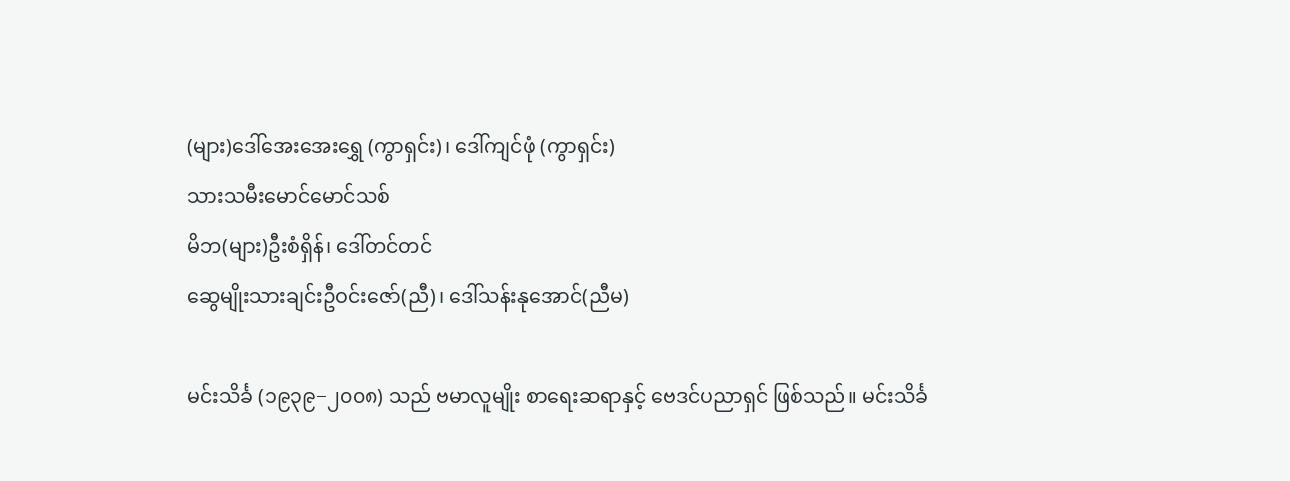(များ)ဒေါ်အေးအေးရွှေ (ကွာရှင်း)၊ ဒေါ်ကျင်ဖုံ (ကွာရှင်း)
သားသမီးမောင်မောင်သစ်
မိဘ(များ)ဦးစံရှိန်၊ ဒေါ်တင်တင်
ဆွေမျိုးသားချင်းဦဝင်းဇော်(ညီ)၊ ဒေါ်သန်းနုအောင်(ညီမ)

မင်းသိင်္ခ (၁၉၃၉−၂၀၀၈) သည် ဗမာလူမျိုး စာရေးဆရာနှင့် ဗေဒင်ပညာရှင် ဖြစ်သည်။ မင်းသိင်္ခ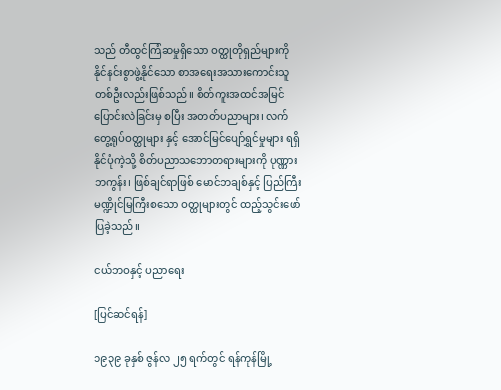သည် တီထွင်ကြံဆမှုရှိသော ဝတ္ထုတိုရှည်များကို နိုင်နင်းစွာဖွဲ့နိုင်သော စာအရေးအသားကောင်းသူ တစ်ဦးလည်းဖြစ်သည်။ စိတ်ကူးအထင်အမြင်ပြောင်းလဲခြင်းမှ စပြီး အတတ်ပညာများ၊ လက်တွေ့ရုပ်ဝတ္ထုများ နှင့် အောင်မြင်ပျော်ရွှင်မှုများ ရရှိနိုင်ပုံကဲ့သို့ စိတ်ပညာသဘောတရားများကို ပုဏ္ဏားဘကွန်း၊ ဖြစ်ချင်ရာဖြစ် မောင်ဘချစ်နှင့် ပြည်ကြီးမဏ္ဍိုင်မြကြီးစသော ဝတ္ထုများတွင် ထည့်သွင်းဖော်ပြခဲ့သည်။

ငယ်ဘဝနှင့် ပညာရေး

[ပြင်ဆင်ရန်]

၁၉၃၉ ခုနှစ် ဇွန်လ ၂၅ ရက်တွင် ရန်ကုန်မြို့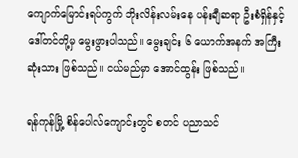ကျောက်မြောင်းရပ်ကွက် ဘိုးလိန်းလမ်းနေ ပန်းချီဆရာ ဦးစံရှိန်နှင့် ဒေါ်တင်တို့မှ မွေးဖွားပါသည်။ မွေးချင်း ၆ ယောက်အနက် အကြီးဆုံးသား ဖြစ်သည်။ ငယ်မည်မှာ အောင်ထွန်း ဖြစ်သည်။

ရန်ကုန်မြို့ စိန်ပေါလ်ကျောင်းတွင် စတင် ပညာသင်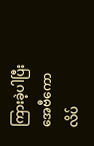ကြားခဲ့ပါပြီး အေဗီကောလိပ်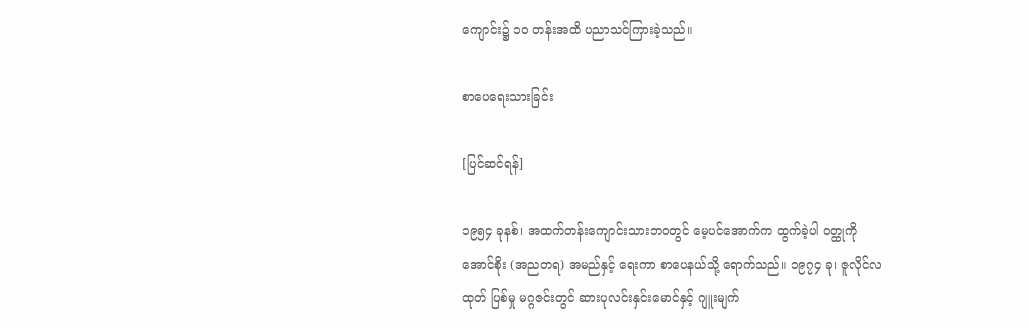ကျောင်း၌ ၁၀ တန်းအထိ ပညာသင်ကြားခဲ့သည်။

စာပေရေးသားခြင်း

[ပြင်ဆင်ရန်]

၁၉၅၄ ခုနစ်၊ အထက်တန်းကျောင်းသားဘဝတွင် မေ့ပင်အောက်က ထွက်ခဲ့ပါ ဝတ္ထုကို အောင်စိုး (အညတရ) အမည်နှင့် ရေးကာ စာပေနယ်သို့ ရောက်သည်။ ၁၉၇၄ ခု၊ ဇူလိုင်လထုတ် ပြစ်မှု မဂ္ဂဇင်းတွင် ဆားပုလင်းနှင်းမောင်နှင့် ဂျူးမျက်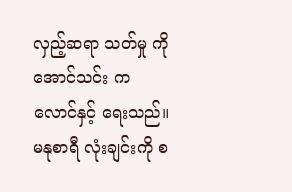လှည့်ဆရာ သတ်မှု ကို အောင်သင်း ကလောင်နှင့် ရေးသည်။ မနုစာရီ လုံးချင်းကို စ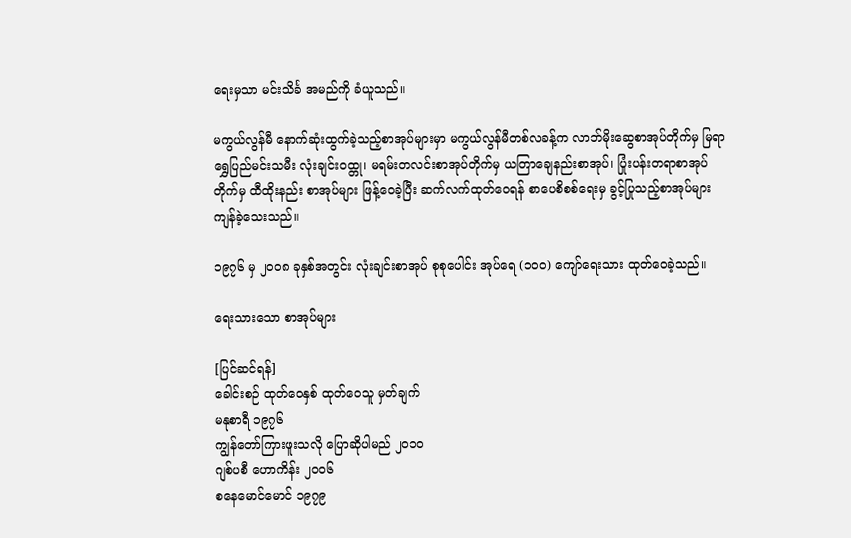ရေးမှသာ မင်းသိင်္ခ အမည်ကို ခံယူသည်။

မကွယ်လွန်မီ နောက်ဆုံးထွက်ခဲ့သည့်စာအုပ်များမှာ မကွယ်လွန်မီတစ်လခန့်က လာဘ်မိုးဆွေစာအုပ်တိုက်မှ မြရာရွှေပြည်မင်းသမီး လုံးချင်းဝထ္တု၊ မရမ်းတလင်းစာအုပ်တိုက်မှ ယတြာချေနည်းစာအုပ်၊ ပြုံးပန်းတရာစာအုပ်တိုက်မှ ထီထိုးနည်း စာအုပ်များ ဖြန့်ဝေခဲ့ပြီး ဆက်လက်ထုတ်ဝေရန် စာပေစိစစ်ရေးမှ ခွင့်ပြုသည့်စာအုပ်များ ကျန်ခဲ့သေးသည်။

၁၉၇၆ မှ ၂၀၀၈ ခုနှစ်အတွင်း လုံးချင်းစာအုပ် စုစုပေါင်း အုပ်ရေ (၁၀၀) ကျော်ရေးသား ထုတ်ဝေခဲ့သည်။

ရေးသားသော စာအုပ်များ

[ပြင်ဆင်ရန်]
ခေါင်းစဉ် ထုတ်ဝေနှစ် ထုတ်ဝေသူ မှတ်ချက်
မနုစာရီ ၁၉၇၆
ကျွန်တော်ကြားဖူးသလို ပြောဆိုပါမည် ၂၀၁၀
ဂျစ်ပစီ ဟောကိန်း ၂၀၀၆
စနေမောင်မောင် ၁၉၇၉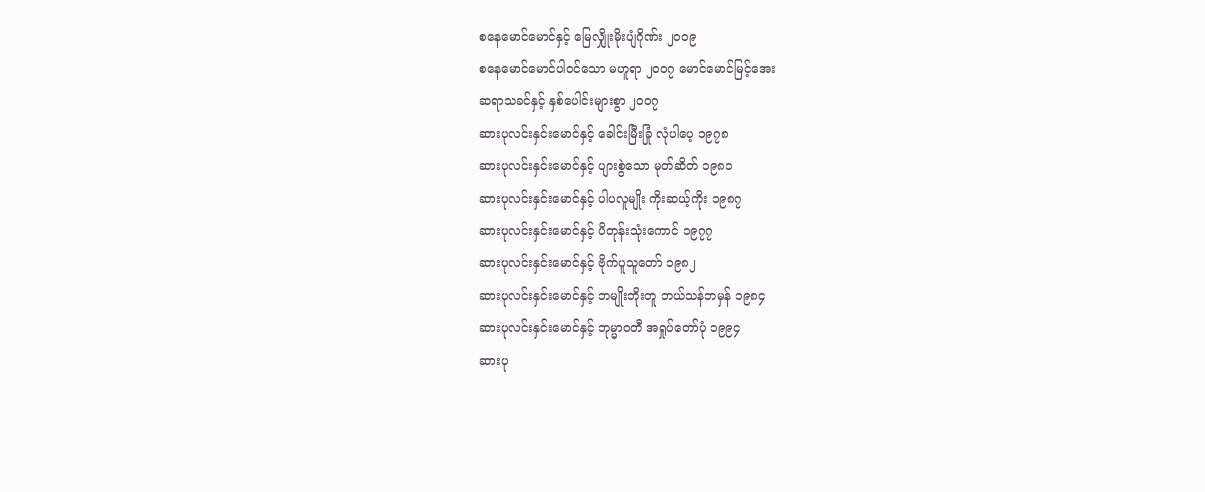စနေမောင်မောင်နှင့် မြေလျှိုးမိုးပျံဂိုဏ်း ၂၀၀၉
စနေမောင်မောင်ပါဝင်သော မဟူရာ ၂၀၀၇ မောင်မောင်မြင့်အေး
ဆရာသခင်နှင့် နှစ်ပေါင်းများစွာ ၂၀၀၇
ဆားပုလင်းနှင်းမောင်နှင့် ခေါင်းမြီးခြုံ လုံပါပေ့ ၁၉၇၈
ဆားပုလင်းနှင်းမောင်နှင့် ပျားစွဲသော မုတ်ဆိတ် ၁၉၈၁
ဆားပုလင်းနှင်းမောင်နှင့် ပါပလူမျိုး ကိုးဆယ့်ကိုး ၁၉၈၇
ဆားပုလင်းနှင်းမောင်နှင့် ပိတုန်းသုံးကောင် ၁၉၇၇
ဆားပုလင်းနှင်းမောင်နှင့် ဗိုက်ပူသူတော် ၁၉၈၂
ဆားပုလင်းနှင်းမောင်နှင့် ဘမျိုးဘိုးတူ ဘယ်သန်ဘမှန် ၁၉၈၄
ဆားပုလင်းနှင်းမောင်နှင့် ဘုမ္မာဝတီ အရှုပ်တော်ပုံ ၁၉၉၄
ဆားပု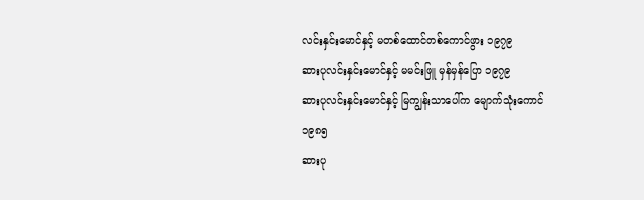လင်းနှင်းမောင်နှင့် မတစ်ထောင်တစ်ကောင်ဖွား ၁၉၇၉
ဆားပုလင်းနှင်းမောင်နှင့် မမင်းဖြူ မှန်မှန်ပြော ၁၉၇၉
ဆားပုလင်းနှင်းမောင်နှင့် မြကျွန်းသာပေါ်က မျောက်သုံးကောင် ၁၉၈၅
ဆားပု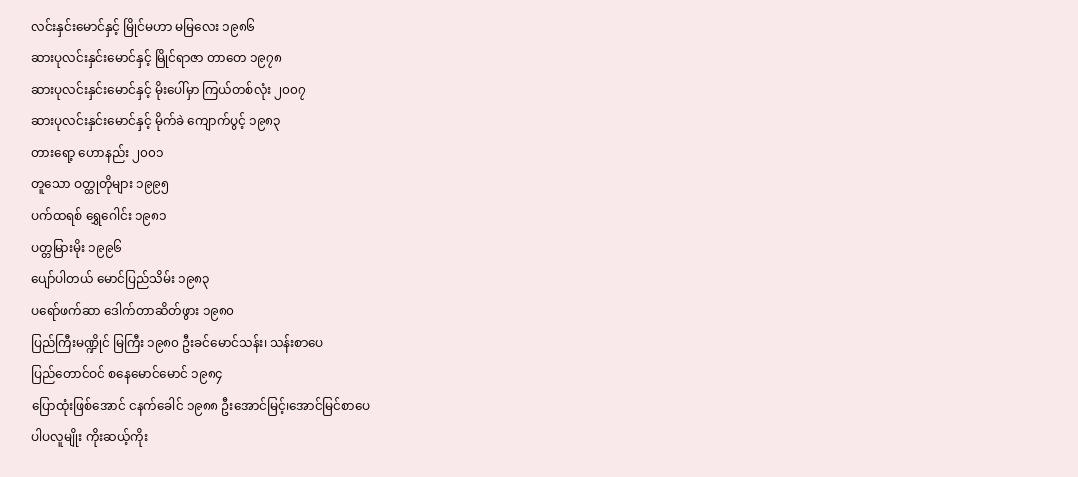လင်းနှင်းမောင်နှင့် မြိုင်မဟာ မမြလေး ၁၉၈၆
ဆားပုလင်းနှင်းမောင်နှင့် မြိုင်ရာဇာ တာတေ ၁၉၇၈
ဆားပုလင်းနှင်းမောင်နှင့် မိုးပေါ်မှာ ကြယ်တစ်လုံး ၂၀၀၇
ဆားပုလင်းနှင်းမောင်နှင့် မိုက်ခဲ ကျောက်ပွင့် ၁၉၈၃
တားရော့ ဟောနည်း ၂၀၀၁
တူသော ဝတ္ထုတိုများ ၁၉၉၅
ပက်ထရစ် ရွှေဂေါင်း ၁၉၈၁
ပတ္တမြားမိုး ၁၉၉၆
ပျော်ပါတယ် မောင်ပြည်သိမ်း ၁၉၈၃
ပရော်ဖက်ဆာ ဒေါက်တာဆိတ်ဖွား ၁၉၈၀
ပြည်ကြီးမဏ္ဍိုင် မြကြီး ၁၉၈၀ ဦးခင်မောင်သန်း၊ သန်းစာပေ
ပြည်တောင်ဝင် စနေမောင်မောင် ၁၉၈၄
ပြောထုံးဖြစ်အောင် ငနက်ခေါင် ၁၉၈၈ ဦးအောင်မြင့်၊အောင်မြင်စာပေ
ပါပလူမျိုး ကိုးဆယ့်ကိုး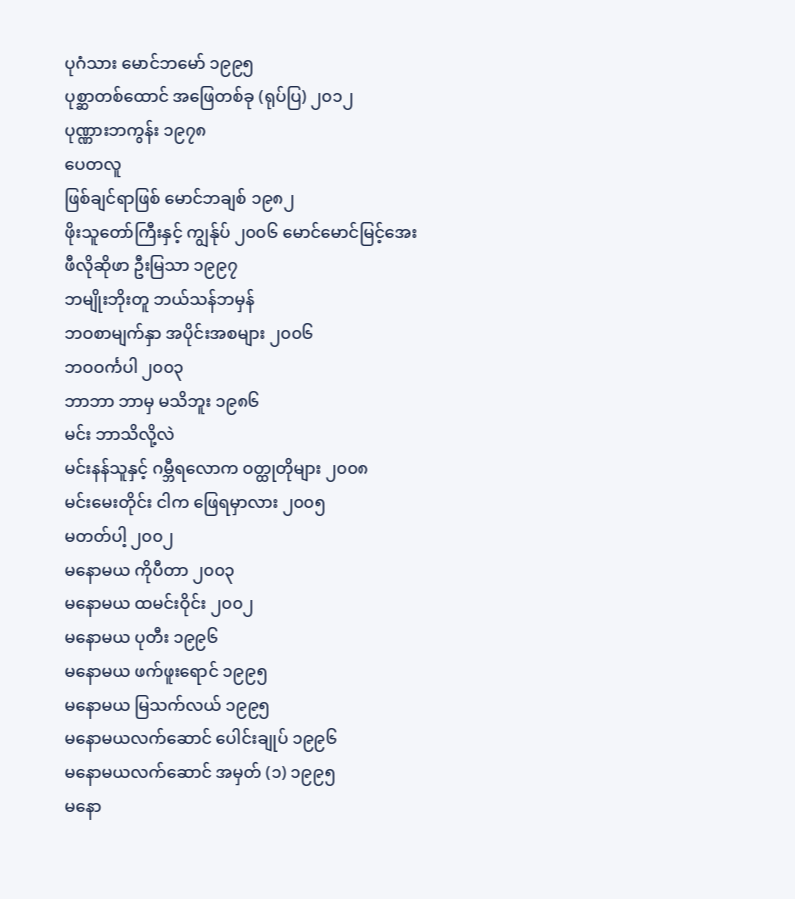ပုဂံသား မောင်ဘမော် ၁၉၉၅
ပုစ္ဆာတစ်ထောင် အဖြေတစ်ခု (ရုပ်ပြ) ၂၀၁၂
ပုဏ္ဏားဘကွန်း ၁၉၇၈
ပေတလူ
ဖြစ်ချင်ရာဖြစ် မောင်ဘချစ် ၁၉၈၂
ဖိုးသူတော်ကြီးနှင့် ကျွန်ုပ် ၂၀၀၆ မောင်မောင်မြင့်အေး
ဖီလိုဆိုဖာ ဦးမြသာ ၁၉၉၇
ဘမျိုးဘိုးတူ ဘယ်သန်ဘမှန်
ဘဝစာမျက်နှာ အပိုင်းအစများ ၂၀၀၆
ဘဝဝင်္ကပါ ၂၀၀၃
ဘာဘာ ဘာမှ မသိဘူး ၁၉၈၆
မင်း ဘာသိလို့လဲ
မင်းနန်သူနှင့် ဂမ္ဘီရလောက ဝတ္ထုတိုများ ၂၀၀၈
မင်းမေးတိုင်း ငါက ဖြေရမှာလား ၂၀၀၅
မတတ်ပါ့ ၂၀၀၂
မနောမယ ကိုပီတာ ၂၀၀၃
မနောမယ ထမင်းဝိုင်း ၂၀၀၂
မနောမယ ပုတီး ၁၉၉၆
မနောမယ ဖက်ဖူးရောင် ၁၉၉၅
မနောမယ မြသက်လယ် ၁၉၉၅
မနောမယလက်ဆောင် ပေါင်းချုပ် ၁၉၉၆
မနောမယလက်ဆောင် အမှတ် (၁) ၁၉၉၅
မနော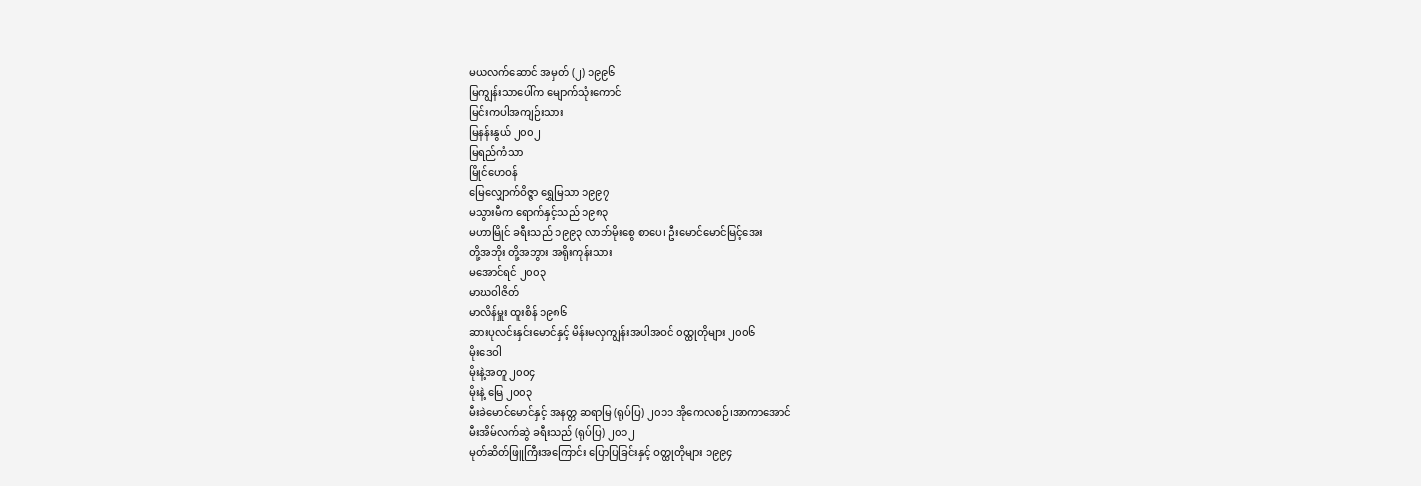မယလက်ဆောင် အမှတ် (၂) ၁၉၉၆
မြကျွန်းသာပေါ်က မျောက်သုံးကောင်
မြင်းကပါအကျဉ်းသား
မြနန်းနွယ် ၂၀၀၂
မြရည်ကံသာ
မြိုင်ဟေဝန်
မြေလျှောက်ဝိဇ္ဇာ ရွှေမြသာ ၁၉၉၇
မသွားမီက ရောက်နှင့်သည် ၁၉၈၃
မဟာမြိုင် ခရီးသည် ၁၉၉၃ လာဘ်မိုးစွေ စာပေ၊ ဦးမောင်မောင်မြင့်အေး
တို့အဘိုး တို့အဘွား အရိုးကုန်းသား
မအောင်ရင် ၂၀၀၃
မာဃဝါဇိတ်
မာလိန်မှူး ထူးစိန် ၁၉၈၆
ဆားပုလင်းနှင်းမောင်နှင့် မိန်းမလှကျွန်းအပါအဝင် ၀ထ္ထုတိုများ ၂၀၀၆
မိုးဒေဝါ
မိုးနဲ့အတူ ၂၀၀၄
မိုးနဲ့ မြေ ၂၀၀၃
မီးခဲမောင်မောင်နှင့် အနတ္တ ဆရာမြ (ရုပ်ပြ) ၂၀၁၁ အိုကေလစဉ်၊အာကာအောင်
မီးအိမ်လက်ဆွဲ ခရီးသည် (ရုပ်ပြ) ၂၀၁၂
မုတ်ဆိတ်ဖြူကြီးအကြောင်း ပြောပြခြင်းနှင့် ဝတ္ထုတိုများ ၁၉၉၄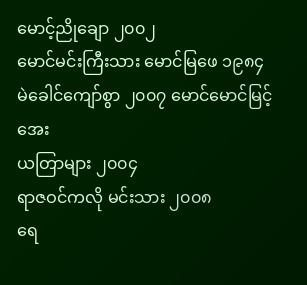မောင့်ညိုချော ၂၀၀၂
မောင်မင်းကြီးသား မောင်မြဖေ ၁၉၈၄
မဲခေါင်ကျော်စွာ ၂၀၀၇ မောင်မောင်မြင့်အေး
ယတြာများ ၂၀၀၄
ရာဇဝင်ကလို မင်းသား ၂၀၀၈
ရေ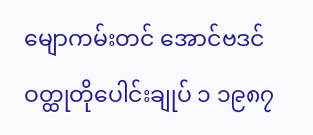မျောကမ်းတင် အောင်ဗဒင်
ဝတ္ထုတိုပေါင်းချုပ် ၁ ၁၉၈၇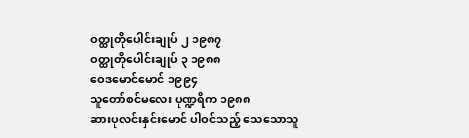ဝတ္ထုတိုပေါင်းချုပ် ၂ ၁၉၈၇
ဝတ္ထုတိုပေါင်းချုပ် ၃ ၁၉၈၈
ဝေဒမောင်မောင် ၁၉၉၄
သူတော်စင်မလေး ပုဏ္ဍရိက ၁၉၈၈
ဆားပုလင်းနှင်းမောင် ပါဝင်သည့် သေသောသူ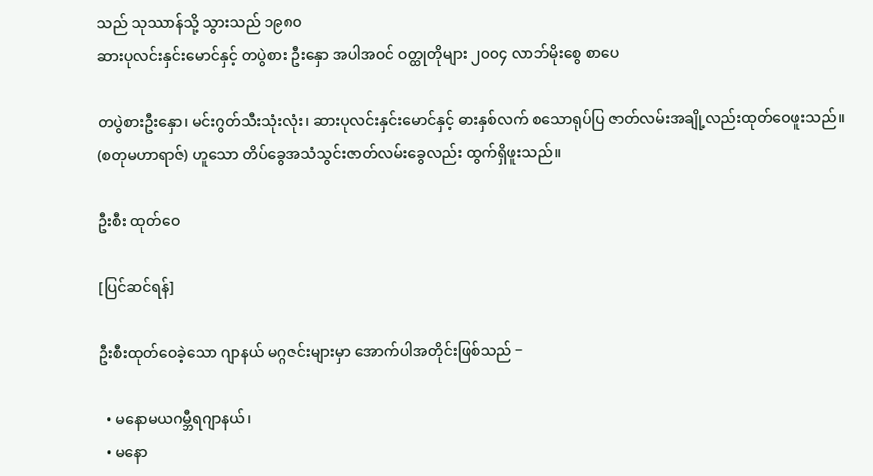သည် သုဿာန်သို့ သွားသည် ၁၉၈၀
ဆားပုလင်းနှင်းမောင်နှင့် တပွဲစား ဦးနှော အပါအဝင် ဝတ္ထုတိုများ ၂၀၀၄ လာဘ်မိုးစွေ စာပေ

တပွဲစားဦးနှော၊ မင်းဂွတ်သီးသုံးလုံး၊ ဆားပုလင်းနှင်းမောင်နှင့် ဓားနှစ်လက် စသောရုပ်ပြ ဇာတ်လမ်းအချို့လည်းထုတ်ဝေဖူးသည်။ (စတုမဟာရာဇ်) ဟူသော တိပ်ခွေအသံသွင်းဇာတ်လမ်းခွေလည်း ထွက်ရှိဖူးသည်။

ဦးစီး ထုတ်ဝေ

[ပြင်ဆင်ရန်]

ဦးစီးထုတ်ဝေခဲ့သော ဂျာနယ် မဂ္ဂဇင်းများမှာ အောက်ပါအတိုင်းဖြစ်သည် −

  • မနောမယဂမ္ဘီရဂျာနယ်၊
  • မနော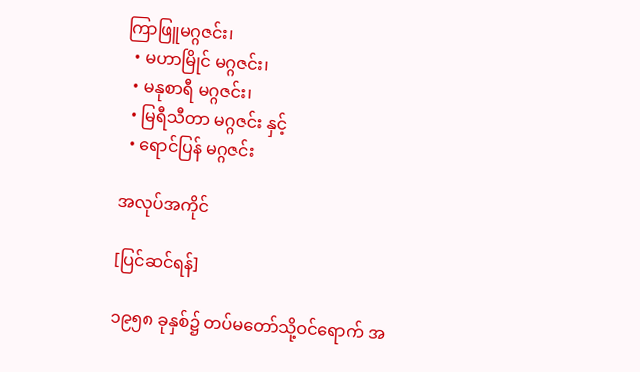ကြာဖြူမဂ္ဂဇင်း၊
  • မဟာမြိုင် မဂ္ဂဇင်း၊
  • မနုစာရီ မဂ္ဂဇင်း၊
  • မြရီသီတာ မဂ္ဂဇင်း နှင့်
  • ရောင်ပြန် မဂ္ဂဇင်း

အလုပ်အကိုင်

[ပြင်ဆင်ရန်]

၁၉၅၈ ခုနှစ်၌ တပ်မတော်သို့ဝင်ရောက် အ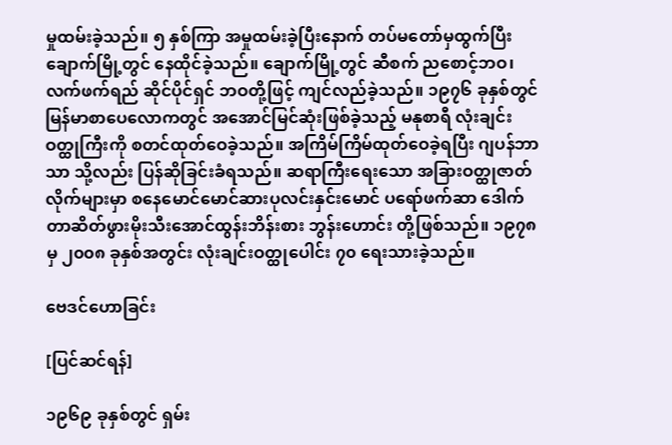မှုထမ်းခဲ့သည်။ ၅ နှစ်ကြာ အမှုထမ်းခဲ့ပြီးနောက် တပ်မတော်မှထွက်ပြီး ချောက်မြို့တွင် နေထိုင်ခဲ့သည်။ ချောက်မြို့တွင် ဆီစက် ညစောင့်ဘဝ၊ လက်ဖက်ရည် ဆိုင်ပိုင်ရှင် ဘဝတို့ဖြင့် ကျင်လည်ခဲ့သည်။ ၁၉၇၆ ခုနှစ်တွင် မြန်မာစာပေလောကတွင် အအောင်မြင်ဆုံးဖြစ်ခဲ့သည့် မနုစာရီ လုံးချင်းဝတ္ထုကြီးကို စတင်ထုတ်ဝေခဲ့သည်။ အကြိမ်ကြိမ်ထုတ်ဝေခဲ့ရပြီး ဂျပန်ဘာသာ သို့လည်း ပြန်ဆိုခြင်းခံရသည်။ ဆရာကြီးရေးသော အခြားဝတ္ထုဇာတ်လိုက်များမှာ စနေမောင်မောင်ဆားပုလင်းနှင်းမောင် ပရော်ဖက်ဆာ ဒေါက်တာဆိတ်ဖွားမိုးသီးအောင်ထွန်းဘိန်းစား ဘွန်း‌ဟောင်း တို့ဖြစ်သည်။ ၁၉၇၈ မှ ၂၀၀၈ ခုနှစ်အတွင်း လုံးချင်းဝတ္ထုပေါင်း ၇၀ ရေးသားခဲ့သည်။

ဗေဒင်ဟောခြင်း

[ပြင်ဆင်ရန်]

၁၉၆၉ ခုနှစ်တွင် ရှမ်း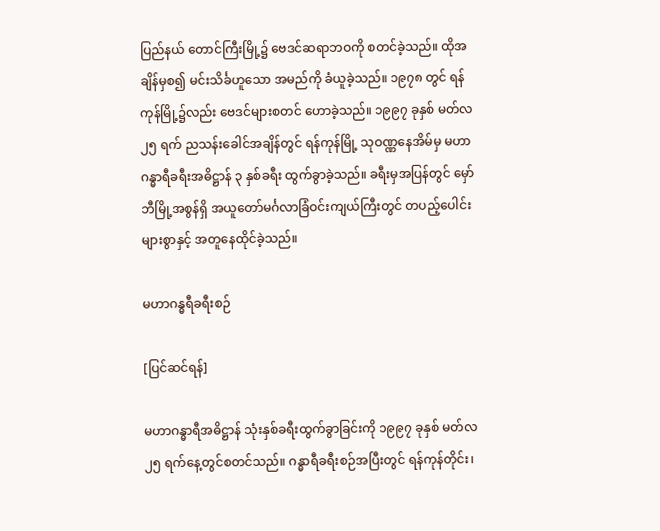ပြည်နယ် တောင်ကြီးမြို့၌ ဗေဒင်ဆရာဘဝကို စတင်ခဲ့သည်။ ထိုအချိန်မှစ၍ မင်းသိင်္ခဟူသော အမည်ကို ခံယူခဲ့သည်။ ၁၉၇၈ တွင် ရန်ကုန်မြို့၌လည်း ဗေဒင်များစတင် ဟောခဲ့သည်။ ၁၉၉၇ ခုနှစ် မတ်လ ၂၅ ရက် ညသန်းခေါင်အချိန်တွင် ရန်ကုန်မြို့ သုဝဏ္ဏနေအိမ်မှ မဟာဂန္ဓာရီခရီးအဓိဋ္ဌာန် ၃ နှစ်ခရီး ထွက်ခွာခဲ့သည်။ ခရီးမှအပြန်တွင် မှော်ဘီမြို့အစွန်ရှိ အယူတော်မင်္ဂလာခြံဝင်းကျယ်ကြီးတွင် တပည့်ပေါင်းများစွာနှင့် အတူနေထိုင်ခဲ့သည်။

မဟာဂန္ဓရီခရီးစဉ်

[ပြင်ဆင်ရန်]

မဟာဂန္ဓာရီအဓိဋ္ဌာန် သုံးနှစ်ခရီးထွက်ခွာခြင်းကို ၁၉၉၇ ခုနှစ် မတ်လ ၂၅ ရက်နေ့တွင်စတင်သည်။ ဂန္ဓာရီခရီးစဉ်အပြီးတွင် ရန်ကုန်တိုင်း၊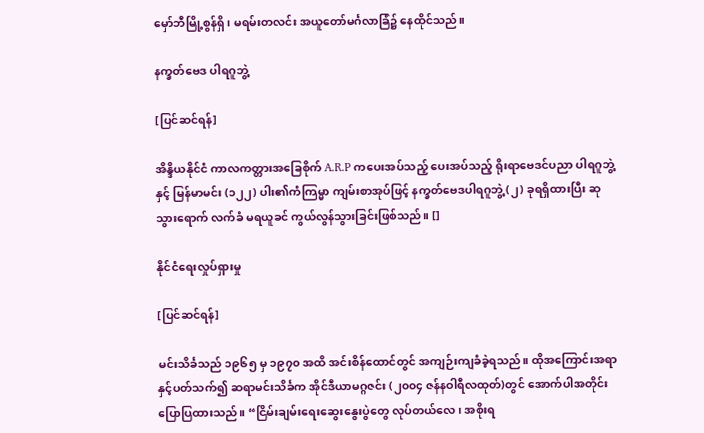မှော်ဘီမြို့စွန်ရှိ၊ မရမ်းတလင်း အယူတော်မင်္ဂလာခြံ၌ နေထိုင်သည်။

နက္ခတ်ဗေဒ ပါရဂူဘွဲ့

[ပြင်ဆင်ရန်]

အိန္ဒိယနိုင်ငံ ကာလကတ္တားအခြေစိုက် A.R.P ကပေးအပ်သည့် ပေးအပ်သည့် ရိုးရာဗေဒင်ပညာ ပါရဂူဘွဲ့နှင့် မြန်မာမင်း (၁၂၂) ပါး၏ကံကြမ္မာ ကျမ်းစာအုပ်ဖြင့် နက္ခတ်ဗေဒပါရဂူဘွဲ့ (၂) ခုရရှိထားပြီး ဆုသွားရောက် လက်ခံ မရယူခင် ကွယ်လွန်သွားခြင်းဖြစ်သည်။ []

နိုင်ငံရေးလှုပ်ရှားမှု

[ပြင်ဆင်ရန်]

မင်းသိင်္ခသည် ၁၉၆၅ မှ ၁၉၇၀ အထိ အင်းစိန်ထောင်တွင် အကျဉ်းကျခံခဲ့ရသည်။ ထိုအကြောင်းအရာနှင့်ပတ်သက်၍ ဆရာမင်းသိင်္ခက အိုင်ဒီယာမဂ္ဂဇင်း (၂၀၀၄ ဇန်နဝါရီလထုတ်)တွင် အောက်ပါအတိုင်း ပြောပြထားသည်။ “ငြိမ်းချမ်းရေးဆွေးနွေးပွဲတွေ လုပ်တယ်လေ၊ အစိုးရ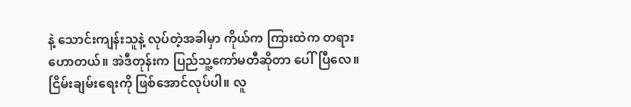နဲ့ သောင်းကျန်းသူနဲ့ လုပ်တဲ့အခါမှာ ကိုယ်က ကြားထဲက တရားဟောတယ်။ အဲဒီတုန်းက ပြည်သူ့ကော်မတီဆိုတာ ပေါ်ပြီလေ။ ငြိမ်းချမ်းရေးကို ဖြစ်အောင်လုပ်ပါ။ လူ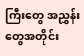ကြီးတွေ အညွှန်းတွေအတိုင်း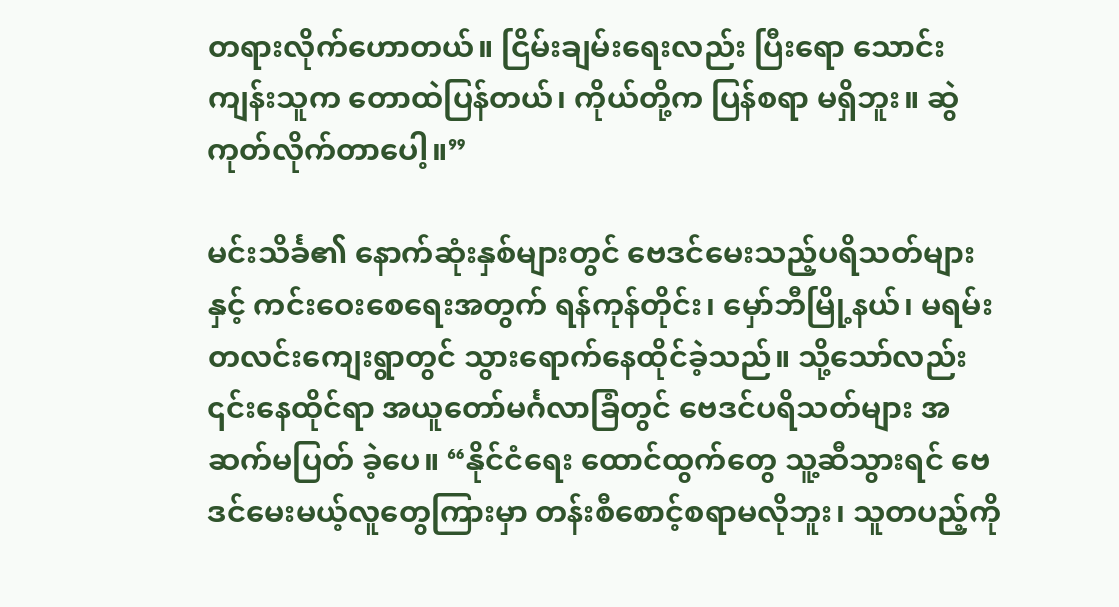တရားလိုက်ဟောတယ်။ ငြိမ်းချမ်းရေးလည်း ပြီးရော သောင်းကျန်းသူက တောထဲပြန်တယ်၊ ကိုယ်တို့က ပြန်စရာ မရှိဘူး။ ဆွဲကုတ်လိုက်တာပေါ့။”

မင်းသိင်္ခ၏ နောက်ဆုံးနှစ်များတွင် ဗေဒင်မေးသည့်ပရိသတ်များနှင့် ကင်းဝေးစေရေးအတွက် ရန်ကုန်တိုင်း၊ မှော်ဘီမြို့နယ်၊ မရမ်းတလင်းကျေးရွာတွင် သွားရောက်နေထိုင်ခဲ့သည်။ သို့သော်လည်း ၎င်းနေထိုင်ရာ အယူတော်မင်္ဂလာခြံတွင် ဗေဒင်ပရိသတ်များ အဆက်မပြတ် ခဲ့ပေ။ “နိုင်ငံရေး ထောင်ထွက်တွေ သူ့ဆီသွားရင် ဗေဒင်မေးမယ့်လူတွေကြားမှာ တန်းစီစောင့်စရာမလိုဘူး၊ သူတပည့်ကို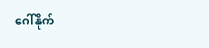ဂေါ်နိုက်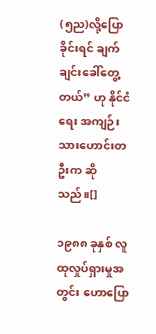(၅ည)လို့ပြောခိုင်းရင် ချက်ချင်းခေါ်တွေ့တယ်” ဟု နိုင်ငံရေး အကျဉ်းသားဟောင်းတဦးက ဆိုသည်။[]

၁၉၈၈ ခုနှစ် လူထုလှုပ်ရှားမှုအတွင်း ဟောပြော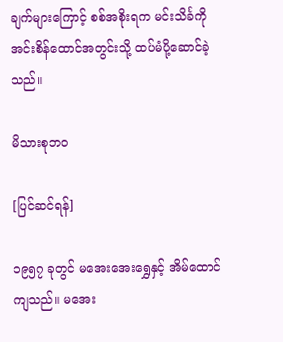ချက်များကြောင့် စစ်အစိုးရက မင်းသိင်္ခကို အင်းစိန်ထောင်အတွင်းသို့ ထပ်မံပို့ဆောင်ခဲ့သည်။

မိသားစုဘဝ

[ပြင်ဆင်ရန်]

၁၉၅၇ ခုတွင် မအေးအေးရွှေနှင့် အိမ်ထောင်ကျသည်။ မအေး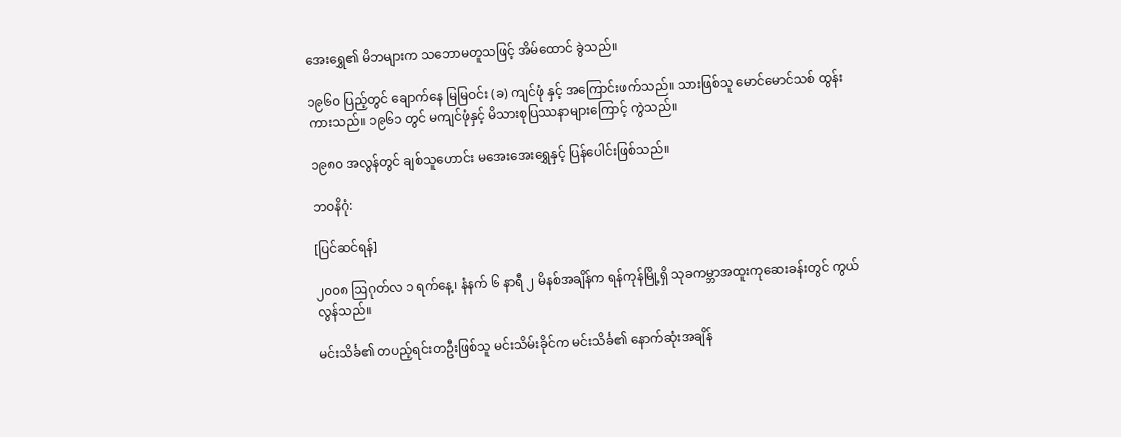အေးရွှေ၏ မိဘများက သဘောမတူသဖြင့် အိမ်ထောင် ခွဲသည်။

၁၉၆၀ ပြည့်တွင် ချောက်နေ မြမြဝင်း (ခ) ကျင်ဖုံ နှင့် အကြောင်းဖက်သည်။ သားဖြစ်သူ မောင်မောင်သစ် ထွန်းကားသည်။ ၁၉၆၁ တွင် မကျင်ဖုံနှင့် မိသားစုပြဿနာများကြောင့် ကွဲသည်။

၁၉၈၀ အလွန်တွင် ချစ်သူဟောင်း မအေးအေးရွှေနှင့် ပြန်ပေါင်းဖြစ်သည်။

ဘဝနိဂုံ:

[ပြင်ဆင်ရန်]

၂၀၀၈ ဩဂုတ်လ ၁ ရက်နေ့၊ နံနက် ၆ နာရီ ၂ မိနစ်အချိန်က ရန်ကုန်မြို့ရှိ သုခကမ္ဘာအထူးကုဆေးခန်းတွင် ကွယ်လွန်သည်။

မင်းသိင်္ခ၏ တပည့်ရင်းတဦးဖြစ်သူ မင်းသိမ်းခိုင်က မင်းသိင်္ခ၏ နောက်ဆုံးအချိန်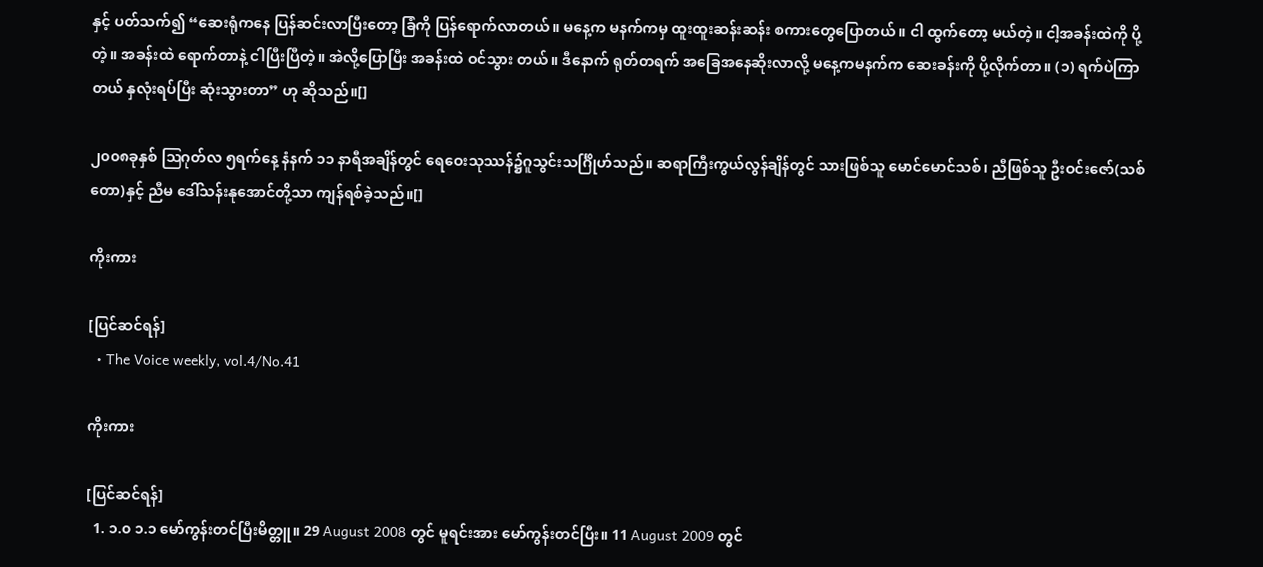နှင့် ပတ်သက်၍ “ဆေးရုံကနေ ပြန်ဆင်းလာပြီးတော့ ခြံကို ပြန်ရောက်လာတယ်။ မနေ့က မနက်ကမှ ထူးထူးဆန်းဆန်း စကားတွေပြောတယ်။ ငါ ထွက်တော့ မယ်တဲ့။ ငါ့အခန်းထဲကို ပို့တဲ့။ အခန်းထဲ ရောက်တာနဲ့ ငါပြီးပြီတဲ့။ အဲလို့ပြောပြီး အခန်းထဲ ဝင်သွား တယ်။ ဒီနောက် ရုတ်တရက် အခြေအနေဆိုးလာလို့ မနေ့ကမနက်က ဆေးခန်းကို ပို့လိုက်တာ။ (၁) ရက်ပဲကြာတယ် နှလုံးရပ်ပြီး ဆုံးသွားတာ” ဟု ဆိုသည်။[]

၂၀၀၈ခုနှစ် ဩဂုတ်လ ၅ရက်နေ့ နံနက် ၁၁ နာရီအချိန်တွင် ရေဝေးသုဿန်၌ဂူသွင်းသင်္ဂြိုဟ်သည်။ ဆရာကြီးကွယ်လွန်ချိန်တွင် သားဖြစ်သူ မောင်မောင်သစ်၊ ညီဖြစ်သူ ဦးဝင်းဇော်(သစ်တော)နှင့် ညီမ ဒေါ်သန်းနုအောင်တို့သာ ကျန်ရစ်ခဲ့သည်။[]

ကိုးကား

[ပြင်ဆင်ရန်]
  • The Voice weekly, vol.4/No.41

ကိုးကား

[ပြင်ဆင်ရန်]
  1. ၁.၀ ၁.၁ မော်ကွန်းတင်ပြီးမိတ္တူ။ 29 August 2008 တွင် မူရင်းအား မော်ကွန်းတင်ပြီး။ 11 August 2009 တွင်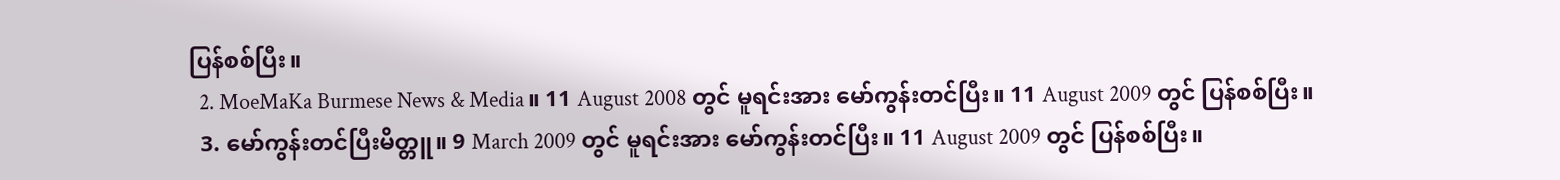ပြန်စစ်ပြီး။
  2. MoeMaKa Burmese News & Media။ 11 August 2008 တွင် မူရင်းအား မော်ကွန်းတင်ပြီး။ 11 August 2009 တွင် ပြန်စစ်ပြီး။
  3. မော်ကွန်းတင်ပြီးမိတ္တူ။ 9 March 2009 တွင် မူရင်းအား မော်ကွန်းတင်ပြီး။ 11 August 2009 တွင် ပြန်စစ်ပြီး။